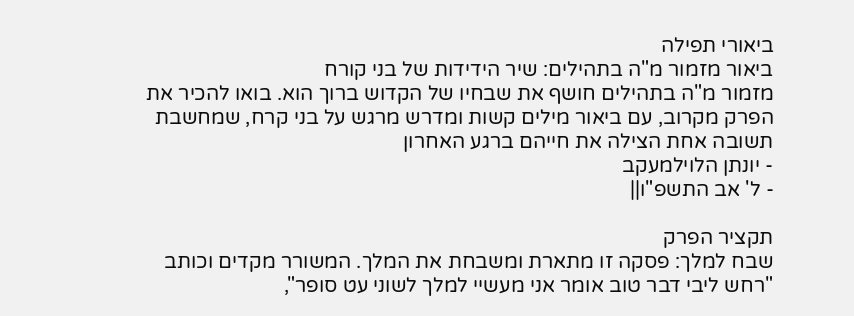ביאורי תפילה
ביאור מזמור מ"ה בתהילים: שיר הידידות של בני קורח
מזמור מ"ה בתהילים חושף את שבחיו של הקדוש ברוך הוא. בואו להכיר את הפרק מקרוב, עם ביאור מילים קשות ומדרש מרגש על בני קרח, שמחשבת תשובה אחת הצילה את חייהם ברגע האחרון
- יונתן הלוילמעקב
- ל' אב התשפ"ו||

תקציר הפרק
שבח למלך: פסקה זו מתארת ומשבחת את המלך. המשורר מקדים וכותב "רחש ליבי דבר טוב אומר אני מעשיי למלך לשוני עט סופר",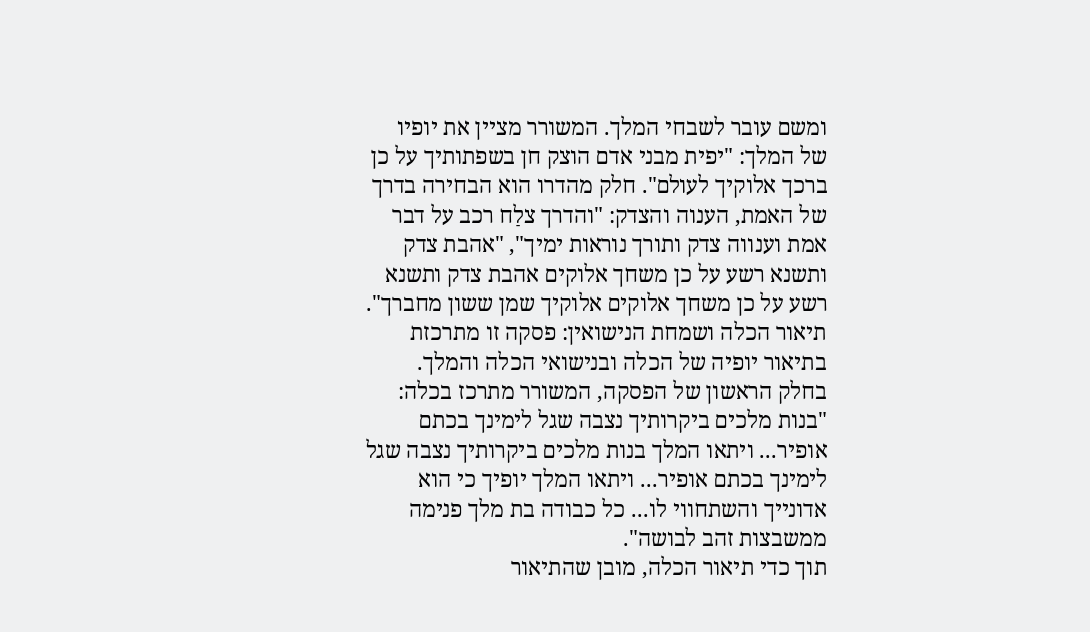ומשם עובר לשבחי המלך. המשורר מציין את יופיו של המלך: "יפית מבני אדם הוצק חן בשפתותיך על כן ברכך אלוקיך לעולם". חלק מהדרו הוא הבחירה בדרך של האמת, הענוה והצדק: "והדרך צלַח רכב על דבר אמת וענווה צדק ותורך נוראות ימיך", "אהבת צדק ותשנא רשע על כן משחך אלוקים אהבת צדק ותשנא רשע על כן משחך אלוקים אלוקיך שמן ששון מחברך".
תיאור הכלה ושמחת הנישואין: פסקה זו מתרכזת בתיאור יופיה של הכלה ובנישואי הכלה והמלך. בחלק הראשון של הפסקה, המשורר מתרכז בכלה: "בנות מלכים ביקרותיך נצבה שגל לימינך בכתם אופיר... ויתאו המלך בנות מלכים ביקרותיך נצבה שגל לימינך בכתם אופיר... ויתאו המלך יופיך כי הוא אדונייך והשתחווי לו... כל כבודה בת מלך פנימה ממשבצות זהב לבושה".
תוך כדי תיאור הכלה, מובן שהתיאור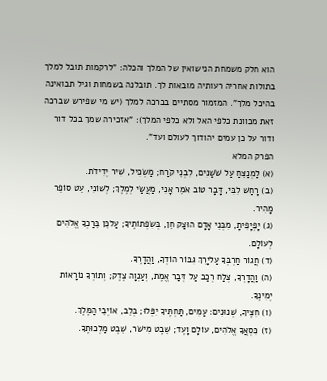הוא חלק משמחת הנישואין של המלך והכלה: "לרקמות תובל למלך בתולות אחריה רעותיה מובאות לך. תובלנה בשמחות וגיל תבואינה בהיכל מלך". המזמור מסתיים בברכה למלך (יש מי שפירש שברכה זאת מכוונת כלפי האל ולא כלפי המלך): "אזכירה שמך בכל דור ודור על כן עמים יהודוך לעולם ועד".
הפרק המלא
(א) לַמְנַצֵּחַ עַל שֹׁשַׁנִּים, לִבְנֵי קֹרַח; מַשְׂכִּיל, שִׁיר יְדִידֹת.
(ב) רָחַשׁ לִבִּי, דָּבָר טוֹב אֹמֵר אָנִי, מַעֲשַׂי לְמֶלֶךְ; לְשׁוֹנִי, עֵט סוֹפֵר מָהִיר.
(ג) יָפְיָפִיתָ, מִבְּנֵי אָדָם הוּצַק חֵן, בְּשִׂפְתוֹתֶיךָ; עַלכֵּן בֵּרַכְךָ אֱלֹהִים לְעוֹלָם.
(ד) חֲגוֹר חַרְבְּךָ עַליָרֵךְ גִּבּוֹר הוֹדְךָ, וַהֲדָרֶךָ.
(ה) וַהֲדָרְךָ, צְלַח רְכַב עַל דְּבַר אֱמֶת, וְעַנְוָה צֶדֶק; וְתוֹרְךָ נוֹרָאוֹת יְמִינֶךָ.
(ו) חִצֶּיךָ, שְׁנוּנִים: עַמִּים, תַּחְתֶּיךָ יִפְּלוּ; בְּלֵב, אוֹיְבֵי הַמֶּלֶךְ.
(ז) כִּסְאֲךָ אֱלֹהִים, עוֹלָם וָעֶד; שֵׁבֶט מִישֹׁר, שֵׁבֶט מַלְכוּתֶךָ.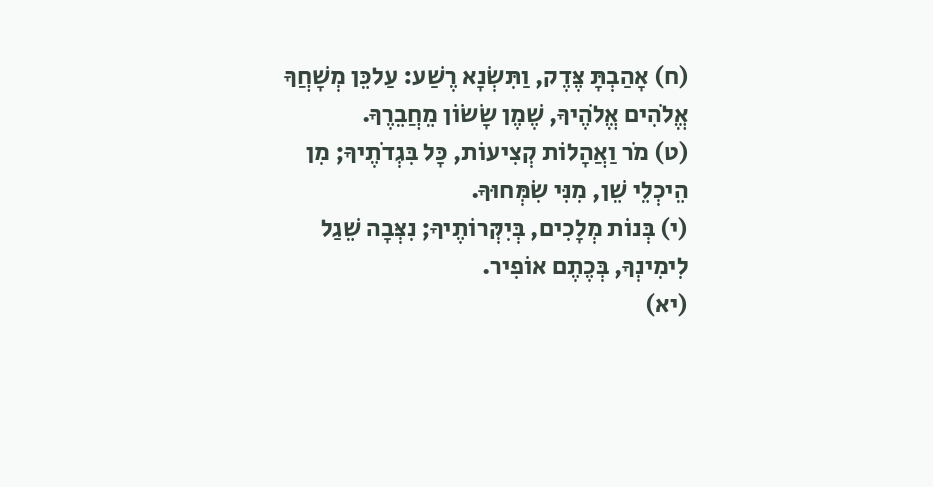(ח) אָהַבְתָּ צֶּדֶק, וַתִּשְׂנָא רֶשַׁע: עַלכֵּן מְשָׁחֲךָ אֱלֹהִים אֱלֹהֶיךָ, שֶׁמֶן שָׂשׂוֹן מֵחֲבֵרֶךָ.
(ט) מֹר וַאֲהָלוֹת קְצִיעוֹת, כָּל בִּגְדֹתֶיךָ; מִן הֵיכְלֵי שֵׁן, מִנִּי שִׂמְּחוּךָ.
(י) בְּנוֹת מְלָכִים, בְּיִקְּרוֹתֶיךָ; נִצְּבָה שֵׁגַל לִימִינְךָ, בְּכֶתֶם אוֹפִיר.
(יא)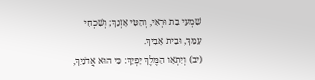שִׁמְעִי בַת וּרְאִי, וְהַטִּי אָזְנֵךְ; וְשִׁכְחִי עַמֵּךְ, וּבֵית אָבִיךְ.
(יב) וְיִתְאָו הַמֶּלֶךְ יָפְיֵךְ: כִּי הוּא אֲדֹנַיִךְ,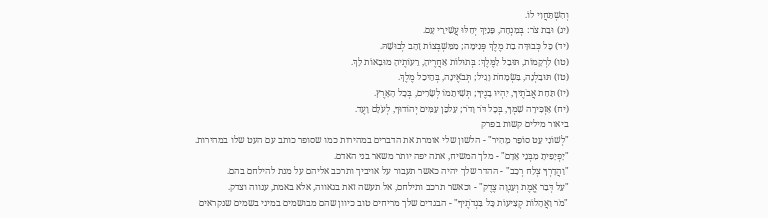וְהִשְׁתַּחֲוִי לוֹ.
(יג) וּבַת צֹר: בְּמִנְחָה, פָּנַיִךְ יְחַלּוּ עֲשִׁירֵי עָם.
(יד) כָּל כְּבוּדָּה בַת מֶלֶךְ פְּנִימָה; מִמִּשְׁבְּצוֹת זָהָב לְבוּשָׁהּ.
(טו) לִרְקָמוֹת, תּוּבַל לַמֶּלֶךְ: בְּתוּלוֹת אַחֲרֶיהָ, רֵעוֹתֶיהָ מוּבָאוֹת לָךְ.
(טז) תּוּבַלְנָה, בִּשְׂמָחֹת וָגִיל; תְּבֹאֶינָה, בְּהֵיכַל מֶלֶךְ.
(יז) תַּחַת אֲבֹתֶיךָ, יִהְיוּ בָנֶיךָ; תְּשִׁיתֵמוֹ לְשָׂרִים, בְּכָל הָאָרֶץ.
(יח) אַזְכִּירָה שִׁמְךָ, בְּכָל דֹּר וָדֹר; עַלכֵּן עַמִּים יְהוֹדוּךָ, לְעֹלָם וָעֶד.
ביאור מילים קשות בפרק
"לְשׁוֹנִי עֵט סוֹפֵר מָהִיר" - הלשון שלי אומרת את הדברים במהירות כמו שסופר כותב עם העט שלו במהירות.
"יָפְיָפִיתָ מִבְּנֵי אָדָם" - מלך המשיח, אתה יפה יותר משאר בני האדם.
"וַהֲדָרְךָ צְלַח רְכַב" - ההדר שלך יהיה כאשר תעבור על אויביך ותרכב אליהם על מנת להילחם בהם.
"עַל דְּבַר אֱמֶת וְעַנְוָה צֶדֶק" - וכאשר תרכב ותילחם, אל תעשה זאת בגאווה, אלא באמת, ענווה וצדק.
"מֹר וַאֲהָלוֹת קְצִיעוֹת כָּל בִּגְדֹתֶיךָ" - הבגדים שלך מריחים טוב כיוון שהם מבושמים במיני בשמים שנקראים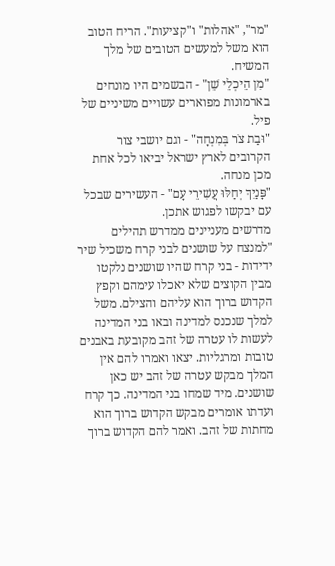"מר", "אהלות" ו"קציעות". הריח הטוב הוא משל למעשים הטובים של מלך המשיח.
"מִן הֵיכְלֵי שֵׁן" - הבשמים היו מונחים בארמונות מפוארים עשויים משיניים של פיל.
"וּבַת צֹר בְּמִנְחָה" - וגם יושבי צור הקרובים לארץ ישראל יביאו לכל אחת מכן מנחה.
"פָּנַיִךְ יְחַלּוּ עֲשִׁירֵי עָם" - העשירים שבכל עם יבקשו לפגוש אתכן.
מדרשים מעניינים ממדרש תהילים
"למנצח על שושנים לבני קרח משכיל שיר ידידות - בני קרח שהיו שושנים נלקטו מבין הקוצים שלא יאכלו עימהם וקפץ הקדוש ברוך הוא עליהם והצילם. משל למלך שנכנס למדינה ובאו בני המדינה לעשות לו עטרה של זהב מקובעת באבנים טובות ומרגליות. יצאו ואמרו להם אין המלך מבקש עטרה של זהב יש כאן שושנים. מיד שמחו בני המדינה. כך קרח ועדתו אומרים מבקש הקדוש ברוך הוא מחתות של זהב. ואמר להם הקדוש ברוך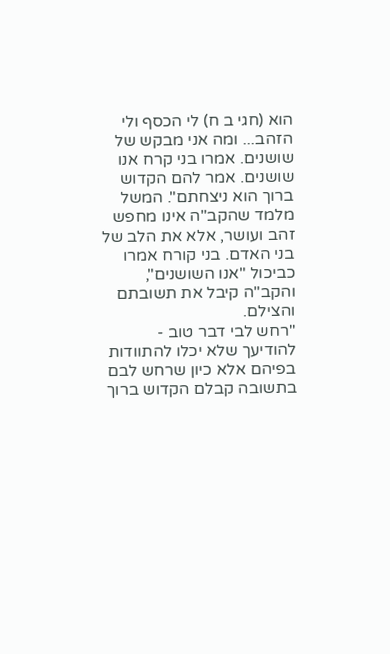הוא (חגי ב ח) לי הכסף ולי הזהב... ומה אני מבקש של שושנים. אמרו בני קרח אנו שושנים. אמר להם הקדוש ברוך הוא ניצחתם". המשל מלמד שהקב"ה אינו מחפש זהב ועושר, אלא את הלב של בני האדם. בני קורח אמרו כביכול "אנו השושנים", והקב"ה קיבל את תשובתם והצילם.
"רחש לבי דבר טוב - להודיעך שלא יכלו להתוודות בפיהם אלא כיון שרחש לבם בתשובה קבלם הקדוש ברוך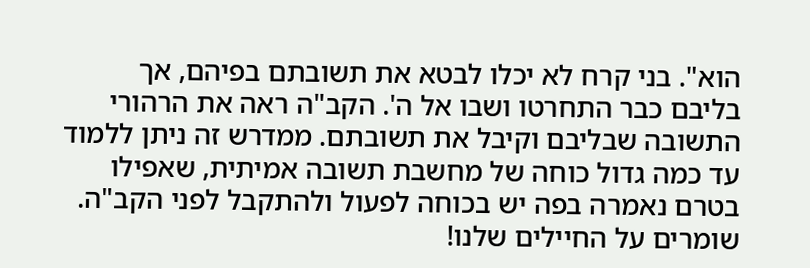הוא". בני קרח לא יכלו לבטא את תשובתם בפיהם, אך בליבם כבר התחרטו ושבו אל ה'. הקב"ה ראה את הרהורי התשובה שבליבם וקיבל את תשובתם. ממדרש זה ניתן ללמוד עד כמה גדול כוחה של מחשבת תשובה אמיתית, שאפילו בטרם נאמרה בפה יש בכוחה לפעול ולהתקבל לפני הקב"ה.
שומרים על החיילים שלנו!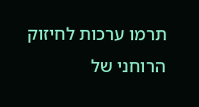תרמו ערכות לחיזוק הרוחני של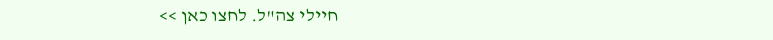חיילי צה"ל. לחצו כאן >>